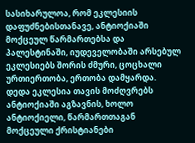სასიხარულოა, რომ ეკლესიის დაფუძნებისთანავე, ანტიოქიაში მოქცეულ წარმართებსა და პალესტინაში, იუდეველობაში არსებულ ეკლესიებს შორის ძმური, ცოცხალი ურთიერთობა, ერთობა დამყარდა.
დედა ეკლესია თავის მოძღვრებს ანტიოქიაში აგზავნის, ხოლო ანტიოქიელი, წარმართთაგან მოქცეული ქრისტიანები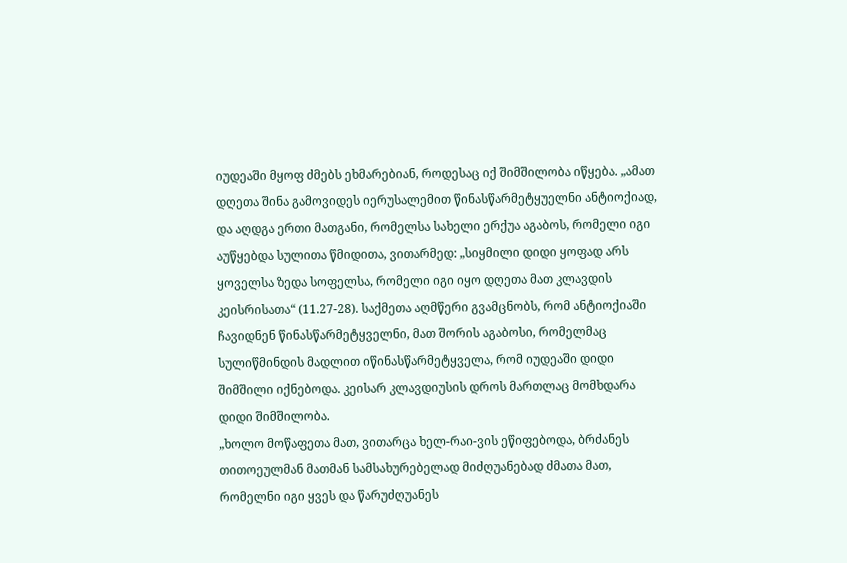იუდეაში მყოფ ძმებს ეხმარებიან, როდესაც იქ შიმშილობა იწყება. „ამათ დღეთა შინა გამოვიდეს იერუსალემით წინასწარმეტყუელნი ანტიოქიად, და აღდგა ერთი მათგანი, რომელსა სახელი ერქუა აგაბოს, რომელი იგი აუწყებდა სულითა წმიდითა, ვითარმედ: „სიყმილი დიდი ყოფად არს ყოველსა ზედა სოფელსა, რომელი იგი იყო დღეთა მათ კლავდის კეისრისათა“ (11.27-28). საქმეთა აღმწერი გვამცნობს, რომ ანტიოქიაში ჩავიდნენ წინასწარმეტყველნი, მათ შორის აგაბოსი, რომელმაც სულიწმინდის მადლით იწინასწარმეტყველა, რომ იუდეაში დიდი შიმშილი იქნებოდა. კეისარ კლავდიუსის დროს მართლაც მომხდარა დიდი შიმშილობა.
„ხოლო მოწაფეთა მათ, ვითარცა ხელ-რაი-ვის ეწიფებოდა, ბრძანეს თითოეულმან მათმან სამსახურებელად მიძღუანებად ძმათა მათ, რომელნი იგი ყვეს და წარუძღუანეს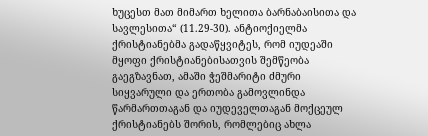ხუცესთ მათ მიმართ ხელითა ბარნაბაისითა და სავლესითა“ (11.29-30). ანტიოქიელმა ქრისტიანებმა გადაწყვიტეს, რომ იუდეაში მყოფი ქრისტიანებისათვის შემწეობა გაეგზავნათ, ამაში ჭეშმარიტი ძმური სიყვარული და ერთობა გამოვლინდა წარმართთაგან და იუდეველთაგან მოქცეულ ქრისტიანებს შორის, რომლებიც ახლა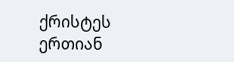ქრისტეს ერთიან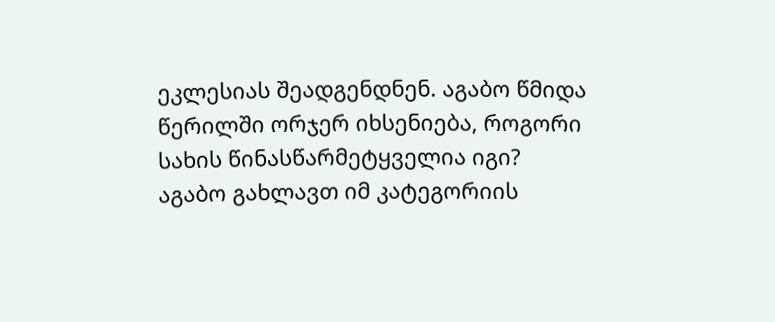ეკლესიას შეადგენდნენ. აგაბო წმიდა წერილში ორჯერ იხსენიება, როგორი სახის წინასწარმეტყველია იგი?
აგაბო გახლავთ იმ კატეგორიის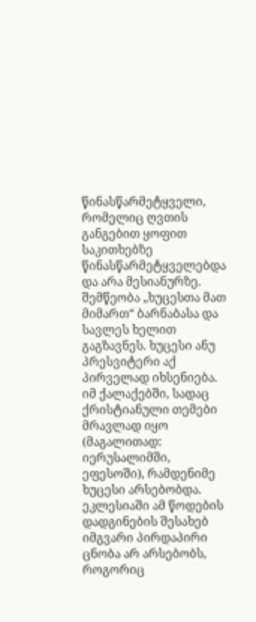წინასწარმეტყველი, რომელიც ღვთის განგებით ყოფით საკითხებზე წინასწარმეტყველებდა და არა მესიანურზე.
შემწეობა „ხუცესთა მათ მიმართ“ ბარნაბასა და სავლეს ხელით გაგზავნეს. ხუცესი ანუ პრესვიტერი აქ პირველად იხსენიება. იმ ქალაქებში, სადაც ქრისტიანული თემები მრავლად იყო (მაგალითად: იერუსალიმში, ეფესოში), რამდენიმე ხუცესი არსებობდა. ეკლესიაში ამ წოდების დადგინების შესახებ იმგვარი პირდაპირი ცნობა არ არსებობს, როგორიც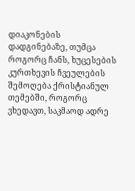დიაკონების დადგინებაზე, თუმცა როგორც ჩანს, ხუცესების კურთხევის ჩვეულების შემოღება ქრისტიანულ თემებში, როგორც ვხედავთ, საკმაოდ ადრე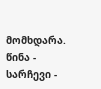მომხდარა.
წინა - სარჩევი -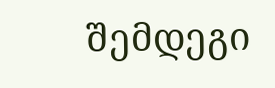შემდეგი